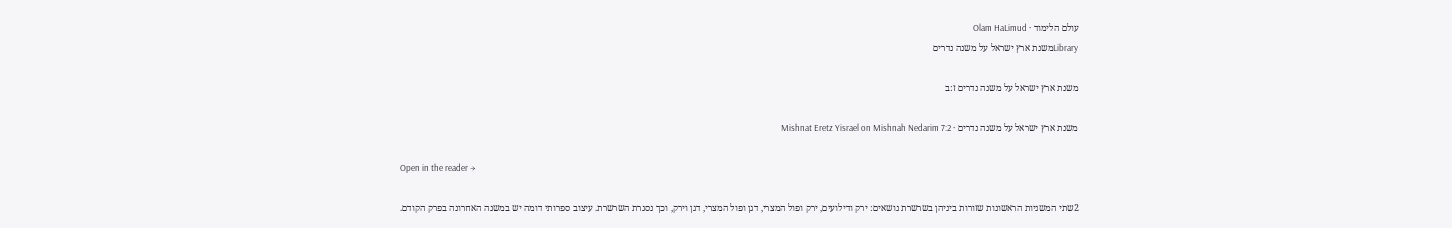עולם הלימוד · Olam HaLimud
Libraryמשנת ארץ ישראל על משנה נדרים

משנת ארץ ישראל על משנה נדרים ז:ב

משנת ארץ ישראל על משנה נדרים · Mishnat Eretz Yisrael on Mishnah Nedarim 7:2

Open in the reader →

2שתי המשניות הראשונות שזורות ביניהן בשרשרת נושאים: ירק ודילועים, ירק ופול המצרי, דגן ופול המצרי, דגן וירק, וכך נסגרת השרשרת. עיצוב ספרותי דומה יש במשנה האחרונה בפרק הקודם.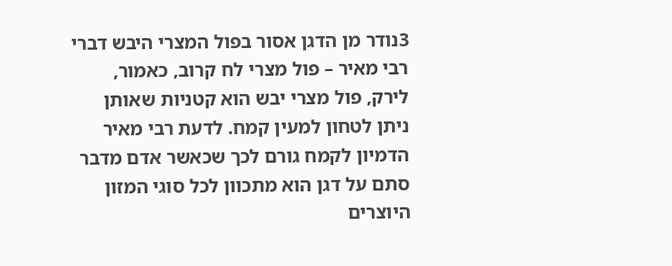3נודר מן הדגן אסור בפול המצרי היבש דברי רבי מאיר – פול מצרי לח קרוב, כאמור, לירק, פול מצרי יבש הוא קטניות שאותן ניתן לטחון למעין קמח. לדעת רבי מאיר הדמיון לקמח גורם לכך שכאשר אדם מדבר סתם על דגן הוא מתכוון לכל סוגי המזון היוצרים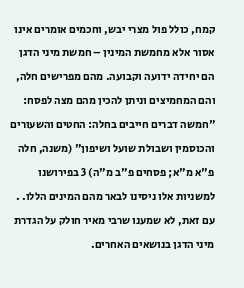קמח, כולל פול מצרי יבש, וחכמים אומרים אינו אסור אלא מחמשת המינין – חמשת מיני הדגן הם יחידה ידועה וקבועה. מהם מפרישים חלה, והם המחמיצים וניתן להכין מהם מצה לפסח: "חמשה דברים חייבים בחלה: החטים והשעורים והכוסמין ושבולת שועל ושיפון" (משנה, חלה פ"א מ"א; פסחים פ"ב מ"ה) 3 בפירושנו למשניות אלו ניסינו לבאר מהם המינים הללו. . עם זאת, לא שמענו שרבי מאיר חולק על הגדרת מיני הדגן בנושאים האחרים.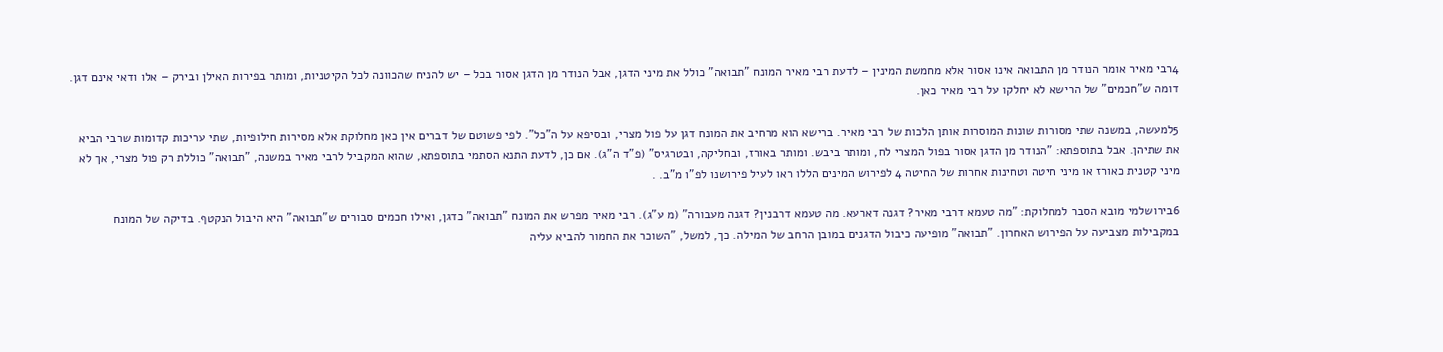4רבי מאיר אומר הנודר מן התבואה אינו אסור אלא מחמשת המינין – לדעת רבי מאיר המונח "תבואה" כולל את מיני הדגן, אבל הנודר מן הדגן אסור בכל – יש להניח שהכוונה לכל הקיטניות, ומותר בפירות האילן ובירק – אלו ודאי אינם דגן. דומה ש"חכמים" של הרישא לא יחלקו על רבי מאיר כאן.

5למעשה, במשנה שתי מסורות שונות המוסרות אותן הלכות של רבי מאיר. ברישא הוא מרחיב את המונח דגן על פול מצרי, ובסיפא על ה"כל". לפי פשוטם של דברים אין כאן מחלוקת אלא מסירות חילופיות, שתי עריכות קדומות שרבי הביא את שתיהן. אבל בתוספתא: "הנודר מן הדגן אסור בפול המצרי לח, ומותר ביבש. ומותר באורז, ובחליקה, ובטרגיס" (פ"ד ה"ג). אם כן, לדעת התנא הסתמי בתוספתא, שהוא המקביל לרבי מאיר במשנה, "תבואה" כוללת רק פול מצרי, אך לא מיני קטנית כאורז או מיני חיטה וטחינות אחרות של החיטה 4 לפירוש המינים הללו ראו לעיל פירושנו לפ"ו מ"ב. .

6בירושלמי מובא הסבר למחלוקת: "מה טעמא דרבי מאיר? דגנה דארעא. מה טעמא דרבנין? דגנה מעבורה" (מ ע"ג). רבי מאיר מפרש את המונח "תבואה" כדגן, ואילו חכמים סבורים ש"תבואה" היא היבול הנקטף. בדיקה של המונח במקבילות מצביעה על הפירוש האחרון. "תבואה" מופיעה כיבול הדגנים במובן הרחב של המילה. כך, למשל, "השוכר את החמור להביא עליה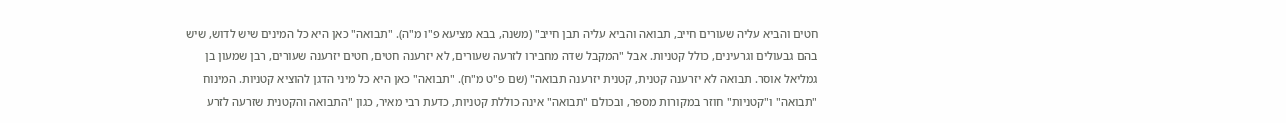חטים והביא עליה שעורים חייב, תבואה והביא עליה תבן חייב" (משנה, בבא מציעא פ"ו מ"ה). "תבואה" כאן היא כל המינים שיש לדוש, שיש בהם גבעולים וגרעינים, כולל קטניות. אבל "המקבל שדה מחבירו לזרעה שעורים, לא יזרענה חטים, חטים יזרענה שעורים, רבן שמעון בן גמליאל אוסר. תבואה לא יזרענה קטנית, קטנית יזרענה תבואה" (שם פ"ט מ"ח). "תבואה" כאן היא כל מיני הדגן להוציא קטניות. המינוח "תבואה" ו"קטניות" חוזר במקורות מספר, ובכולם "תבואה" אינה כוללת קטניות, כדעת רבי מאיר, כגון "התבואה והקטנית שזרעה לזרע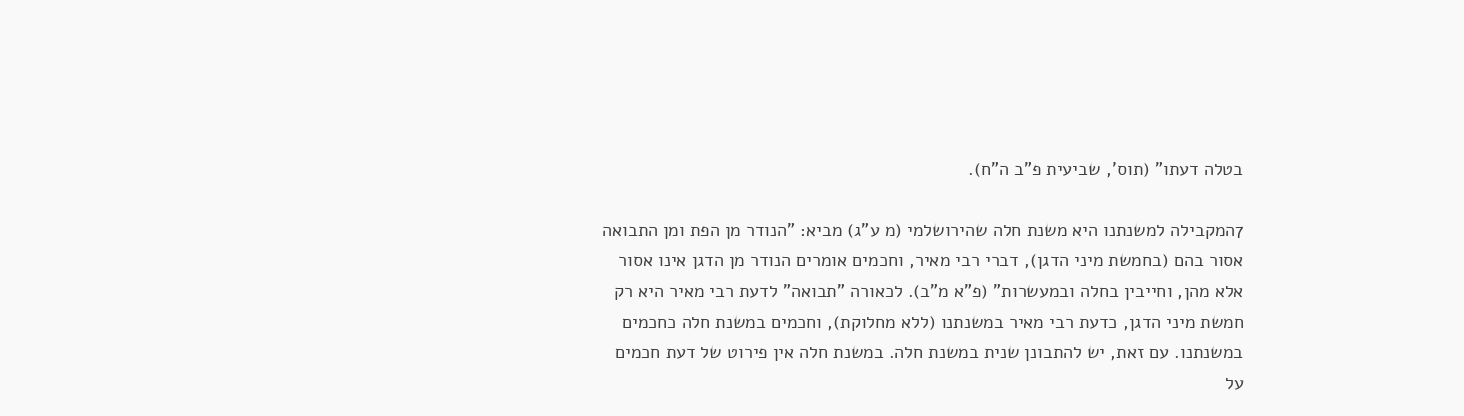בטלה דעתו" (תוס', שביעית פ"ב ה"ח).

7המקבילה למשנתנו היא משנת חלה שהירושלמי (מ ע"ג) מביא: "הנודר מן הפת ומן התבואה אסור בהם (בחמשת מיני הדגן), דברי רבי מאיר, וחכמים אומרים הנודר מן הדגן אינו אסור אלא מהן, וחייבין בחלה ובמעשרות" (פ"א מ"ב). לכאורה "תבואה" לדעת רבי מאיר היא רק חמשת מיני הדגן, כדעת רבי מאיר במשנתנו (ללא מחלוקת), וחכמים במשנת חלה כחכמים במשנתנו. עם זאת, יש להתבונן שנית במשנת חלה. במשנת חלה אין פירוט של דעת חכמים על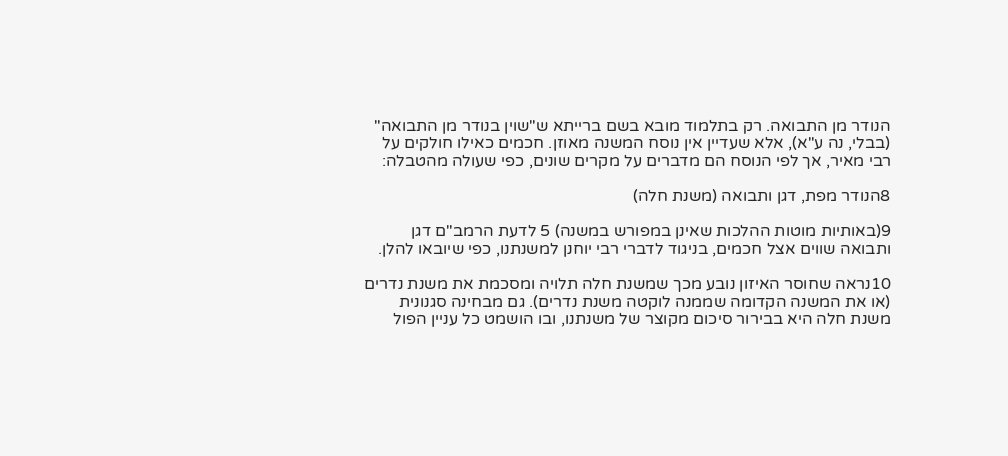הנודר מן התבואה. רק בתלמוד מובא בשם ברייתא ש"שוין בנודר מן התבואה" (בבלי, נה ע"א), אלא שעדיין אין נוסח המשנה מאוזן. חכמים כאילו חולקים על רבי מאיר, אך לפי הנוסח הם מדברים על מקרים שונים, כפי שעולה מהטבלה:

8הנודר מפת, דגן ותבואה (משנת חלה)

9(באותיות מוטות ההלכות שאינן במפורש במשנה) 5 לדעת הרמב"ם דגן ותבואה שווים אצל חכמים, בניגוד לדברי רבי יוחנן למשנתנו, כפי שיובאו להלן.

10נראה שחוסר האיזון נובע מכך שמשנת חלה תלויה ומסכמת את משנת נדרים (או את המשנה הקדומה שממנה לוקטה משנת נדרים). גם מבחינה סגנונית משנת חלה היא בבירור סיכום מקוצר של משנתנו, ובו הושמט כל עניין הפול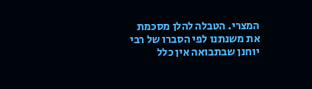המצרי. הטבלה להלן מסכמת את משנתנו לפי הסברו של רבי יוחנן שבתבואה אין כלל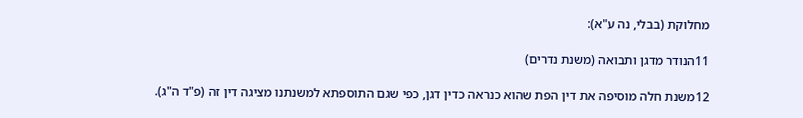מחלוקת (בבלי, נה ע"א):

11הנודר מדגן ותבואה (משנת נדרים)

12משנת חלה מוסיפה את דין הפת שהוא כנראה כדין דגן, כפי שגם התוספתא למשנתנו מציגה דין זה (פ"ד ה"ג).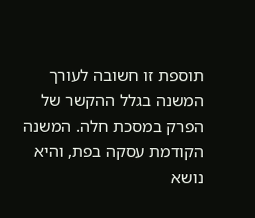תוספת זו חשובה לעורך המשנה בגלל ההקשר של הפרק במסכת חלה. המשנה הקודמת עסקה בפת, והיא נושא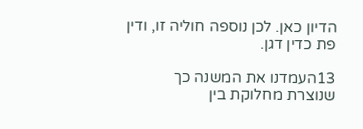הדיון כאן. לכן נוספה חוליה זו, ודין פת כדין דגן.

13העמדנו את המשנה כך שנוצרת מחלוקת בין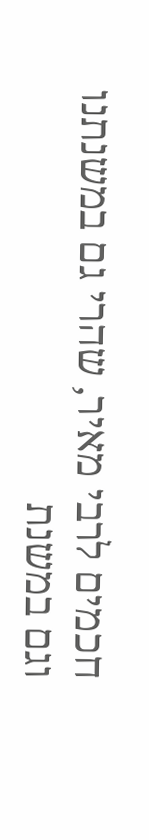חכמים לרבי מאיר, שהרי גם במשנתנו וגם במשנת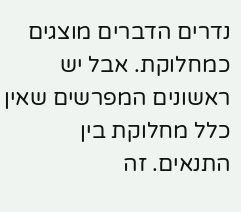נדרים הדברים מוצגים כמחלוקת. אבל יש ראשונים המפרשים שאין כלל מחלוקת בין התנאים. זה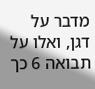מדבר על דגן, ואלו על תבואה 6 כך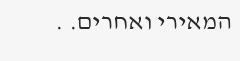המאירי ואחרים. .